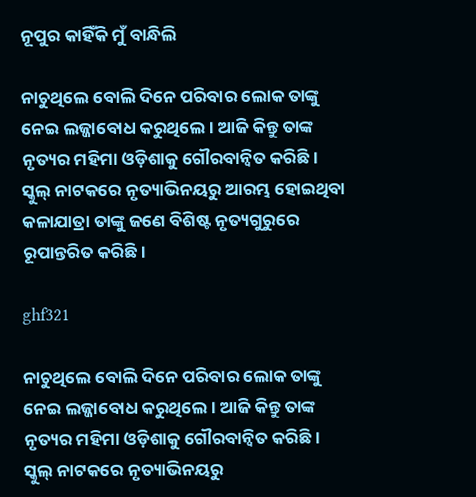ନୂପୁର କାହିଁକି ମୁଁ ବାନ୍ଧିଲି

ନାଚୁଥିଲେ ବୋଲି ଦିନେ ପରିବାର ଲୋକ ତାଙ୍କୁ ନେଇ ଲଜ୍ଜାବୋଧ କରୁଥିଲେ। ଆଜି କିନ୍ତୁ ତାଙ୍କ ନୃତ୍ୟର ମହିମା ଓଡ଼ିଶାକୁ ଗୌରବାନ୍ବିତ କରିଛି। ସ୍କୁଲ୍‌ ନାଟକରେ ନୃତ୍ୟାଭିନୟରୁ ଆରମ୍ଭ ହୋଇଥିବା କଳାଯାତ୍ରା ତାଙ୍କୁ ଜଣେ ବିଶିଷ୍ଟ ନୃତ୍ୟଗୁରୁରେ ରୂପାନ୍ତରିତ କରିଛି।

ghf321

ନାଚୁଥିଲେ ବୋଲି ଦିନେ ପରିବାର ଲୋକ ତାଙ୍କୁ ନେଇ ଲଜ୍ଜାବୋଧ କରୁଥିଲେ। ଆଜି କିନ୍ତୁ ତାଙ୍କ ନୃତ୍ୟର ମହିମା ଓଡ଼ିଶାକୁ ଗୌରବାନ୍ବିତ କରିଛି। ସ୍କୁଲ୍‌ ନାଟକରେ ନୃତ୍ୟାଭିନୟରୁ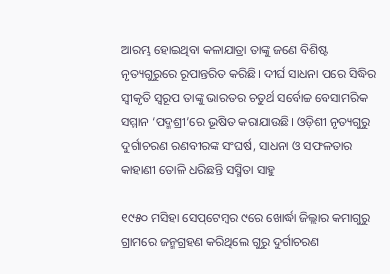ଆରମ୍ଭ ହୋଇଥିବା କଳାଯାତ୍ରା ତାଙ୍କୁ ଜଣେ ବିଶିଷ୍ଟ ନୃତ୍ୟଗୁରୁରେ ରୂପାନ୍ତରିତ କରିଛି। ଦୀର୍ଘ ସାଧନା ପରେ ସିଦ୍ଧିର ସ୍ବୀକୃତି ସ୍ବରୂପ ତାଙ୍କୁ ଭାରତର ଚତୁର୍ଥ ସର୍ବୋଚ୍ଚ ବେସାମରିକ ସମ୍ମାନ ‘ପଦ୍ମଶ୍ରୀ’ରେ ଭୂଷିତ କରାଯାଉଛି। ଓଡ଼ିଶୀ ନୃତ୍ୟଗୁରୁ ଦୁର୍ଗାଚରଣ ରଣବୀରଙ୍କ ସଂଘର୍ଷ, ସାଧନା ଓ ସଫଳତାର କାହାଣୀ ତୋଳି ଧରିଛନ୍ତି ସସ୍ମିତା ସାହୁ

୧୯୫୦ ମସିହା ସେପ୍‌ଟେମ୍ବର ୯ରେ ଖୋର୍ଦ୍ଧା ଜିଲ୍ଲାର କମାଗୁରୁ ଗ୍ରାମରେ ଜନ୍ମଗ୍ରହଣ କରିଥିଲେ ଗୁରୁ ଦୁର୍ଗାଚରଣ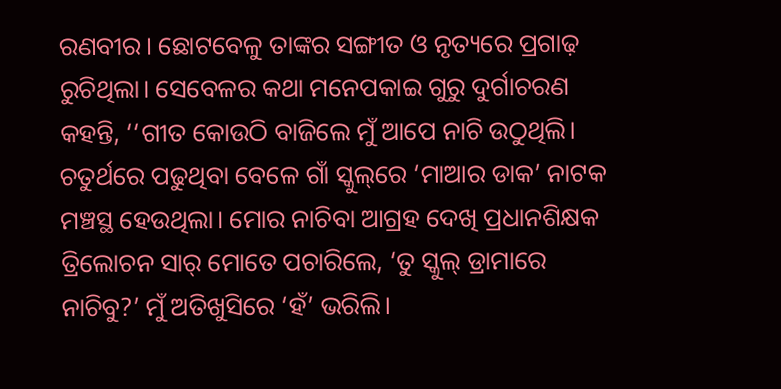ରଣବୀର। ଛୋଟବେଳୁ ତାଙ୍କର ସଙ୍ଗୀତ ଓ ନୃତ୍ୟରେ ପ୍ରଗାଢ଼ ରୁଚିଥିଲା। ସେବେଳର କଥା ମନେପକାଇ ଗୁରୁ ଦୁର୍ଗାଚରଣ କହନ୍ତି, ‘‘ଗୀତ କୋଉଠି ବାଜିଲେ ମୁଁ ଆପେ ନାଚି ଉଠୁଥିଲି। ଚତୁର୍ଥରେ ପଢୁଥିବା ବେଳେ ଗାଁ ସ୍କୁଲ୍‌ରେ ‘ମାଆର ଡାକ’ ନାଟକ ମଞ୍ଚସ୍ଥ ହେଉଥିଲା। ମୋର ନାଚିବା ଆଗ୍ରହ ଦେଖି ପ୍ରଧାନଶିକ୍ଷକ ତ୍ରିଲୋଚନ ସାର୍‌ ମୋତେ ପଚାରିଲେ, ‘ତୁ ସ୍କୁଲ୍‌ ଡ୍ରାମାରେ ନାଚିବୁ?’ ମୁଁ ଅତିଖୁସିରେ ‘ହଁ’ ଭରିଲି।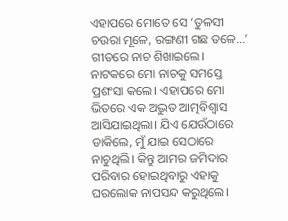ଏହାପରେ ମୋତେ ସେ ‘ତୁଳସୀ ଚଉରା ମୂଳେ, ରଙ୍ଗଣୀ ଗଛ ତଳେ...’ ଗୀତରେ ନାଚ ଶିଖାଇଲେ। ନାଟକରେ ମୋ ନାଚକୁ ସମସ୍ତେ ପ୍ରଶଂସା କଲେ। ଏହାପରେ ମୋ ଭିତରେ ଏକ ଅଦ୍ଭୁତ ଆତ୍ମବିଶ୍ବାସ ଆସିଯାଇଥିଲା। ଯିଏ ଯେଉଁଠାରେ ଡାକିଲେ, ମୁଁ ଯାଇ ସେଠାରେ ନାଚୁଥିଲି। କିନ୍ତୁ ଆମର ଜମିଦାର ପରିବାର ହୋଇଥିବାରୁ ଏହାକୁ ଘରଲୋକ ନାପସନ୍ଦ କରୁଥିଲେ।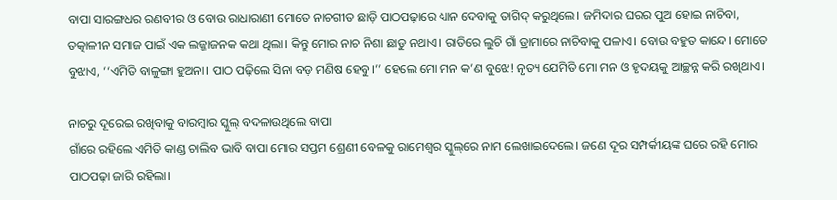ବାପା ସାରଙ୍ଗଧର ରଣବୀର ଓ ବୋଉ ରାଧାରାଣୀ ମୋତେ ନାଚଗୀତ ଛାଡ଼ି ପାଠପଢ଼ାରେ ଧ୍ୟାନ ଦେବାକୁ ତାଗିଦ୍‌ କରୁଥିଲେ। ଜମିଦାର ଘରର ପୁଅ ହୋଇ ନାଚିବା, ତତ୍କାଳୀନ ସମାଜ ପାଇଁ ଏକ ଲଜ୍ଜାଜନକ କଥା ଥିଲା। କିନ୍ତୁ ମୋର ନାଚ ନିଶା ଛାଡୁ ନଥାଏ। ରାତିରେ ଲୁଚି ଗାଁ ଡ୍ରାମାରେ ନାଚିବାକୁ ପଳାଏ। ବୋଉ ବହୁତ କାନ୍ଦେ। ମୋତେ ବୁଝାଏ, ‘‘ଏମିତି ବାଳୁଙ୍ଗା ହୁଅନା। ପାଠ ପଢ଼ିଲେ ସିନା ବଡ଼ ମଣିଷ ହେବୁ।’’ ହେଲେ ମୋ ମନ କ’ଣ ବୁଝେ! ନୃତ୍ୟ ଯେମିତି ମୋ ମନ ଓ ହୃଦୟକୁ ଆଚ୍ଛନ୍ନ କରି ରଖିଥାଏ।

ନାଚରୁ ଦୂରେଇ ରଖିବାକୁ ବାରମ୍ବାର ସ୍କୁଲ୍‌ ବଦଳାଉଥିଲେ ବାପା
ଗାଁରେ ରହିଲେ ଏମିତି କାଣ୍ଡ ଚାଲିବ ଭାବି ବାପା ମୋର ସପ୍ତମ ଶ୍ରେଣୀ ବେଳକୁ ରାମେଶ୍ବର ସ୍କୁଲ୍‌ରେ ନାମ ଲେଖାଇଦେଲେ। ଜଣେ ଦୂର ସମ୍ପର୍କୀୟଙ୍କ ଘରେ ରହି ମୋର ପାଠପଢ଼ା ଜାରି ରହିଲା।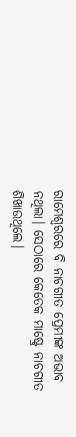ରାମେଶ୍ବରରେ ବି ନାଚଗୀତ ପ୍ରେମୀଙ୍କ ଅଭାବ ନଥିଲା। ସେଠାରେ କେତେକ ମାଷ୍ଟ୍ରେ ନାଚଗୀତ ଶିଖାଉଥିଲେ।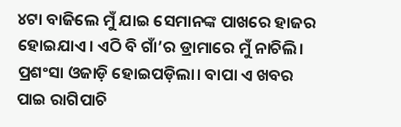୪ଟା ବାଜିଲେ ମୁଁ ଯାଇ ସେମାନଙ୍କ ପାଖରେ ହାଜର ହୋଇଯାଏ। ଏଠି ବି ଗାଁ’ର ଡ୍ରାମାରେ ମୁଁ ନାଚିଲି। ପ୍ରଶଂସା ଓଜାଡ଼ି ହୋଇପଡ଼ିଲା। ବାପା ଏ ଖବର ପାଇ ରାଗିପାଚି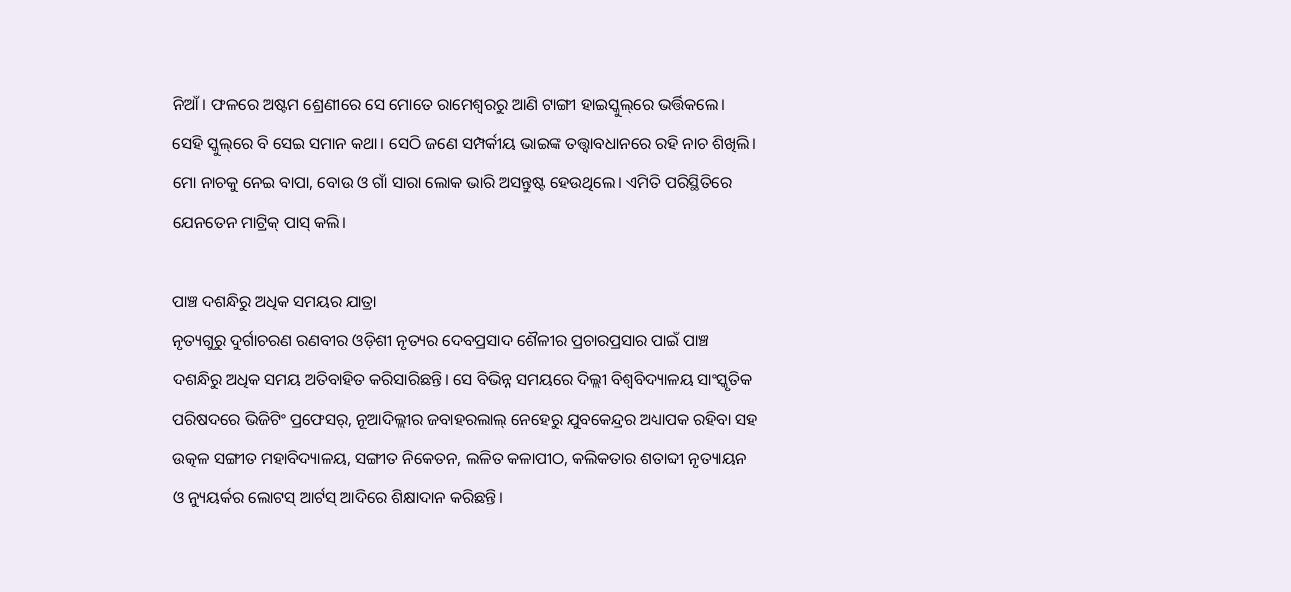ନିଆଁ। ଫଳରେ ଅଷ୍ଟମ ଶ୍ରେଣୀରେ ସେ ମୋତେ ରାମେଶ୍ବରରୁ ଆଣି ଟାଙ୍ଗୀ ହାଇସ୍କୁଲ୍‌ରେ ଭର୍ତ୍ତିକଲେ। ସେହି ସ୍କୁଲ୍‌ରେ ବି ସେଇ ସମାନ କଥା। ସେଠି ଜଣେ ସମ୍ପର୍କୀୟ ଭାଇଙ୍କ ତତ୍ତ୍ବାବଧାନରେ ରହି ନାଚ ଶିଖିଲି। ମୋ ନାଚକୁ ନେଇ ବାପା, ବୋଉ ଓ ଗାଁ ସାରା ଲୋକ ଭାରି ଅସନ୍ତୁଷ୍ଟ ହେଉଥିଲେ। ଏମିତି ପରିସ୍ଥିତିରେ ଯେନତେନ ମାଟ୍ରିକ୍ ପାସ୍‌ କଲି।

ପାଞ୍ଚ ଦଶନ୍ଧିରୁ ଅଧିକ ସମୟର ଯାତ୍ରା
ନୃତ୍ୟଗୁରୁ ଦୁର୍ଗାଚରଣ ରଣବୀର ଓଡ଼ିଶୀ ନୃତ୍ୟର ଦେବପ୍ରସାଦ ଶୈଳୀର ପ୍ରଚାରପ୍ରସାର ପାଇଁ ପାଞ୍ଚ ଦଶନ୍ଧିରୁ ଅଧିକ ସମୟ ଅତିବାହିତ କରିସାରିଛନ୍ତି। ସେ ବିଭିନ୍ନ ସମୟରେ ଦିଲ୍ଲୀ ବିଶ୍ୱବିଦ୍ୟାଳୟ ସାଂସ୍କୃତିକ ପରିଷଦରେ ଭିଜିଟିଂ ପ୍ରଫେସର୍‌, ନୂଆଦିଲ୍ଲୀର ଜବାହରଲାଲ୍‌ ନେହେରୁ ଯୁବକେନ୍ଦ୍ରର ଅଧ୍ୟାପକ ରହିବା ସହ ଉତ୍କଳ ସଙ୍ଗୀତ ମହାବିଦ୍ୟାଳୟ, ସଙ୍ଗୀତ ନିକେତନ, ଲଳିତ କଳାପୀଠ, କଲିକତାର ଶତାବ୍ଦୀ ନୃତ୍ୟାୟନ ଓ ନ୍ୟୁୟର୍କର ଲୋଟସ୍‌ ଆର୍ଟସ୍‌ ଆଦିରେ ଶିକ୍ଷାଦାନ କରିଛନ୍ତି।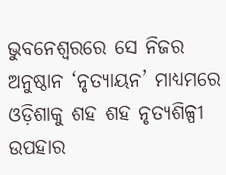ଭୁବନେଶ୍ୱରରେ ସେ ନିଜର ଅନୁଷ୍ଠାନ ‘ନୃତ୍ୟାୟନ’ ମାଧ୍ୟମରେ ଓଡ଼ିଶାକୁ ଶହ ଶହ ନୃତ୍ୟଶିଳ୍ପୀ ଉପହାର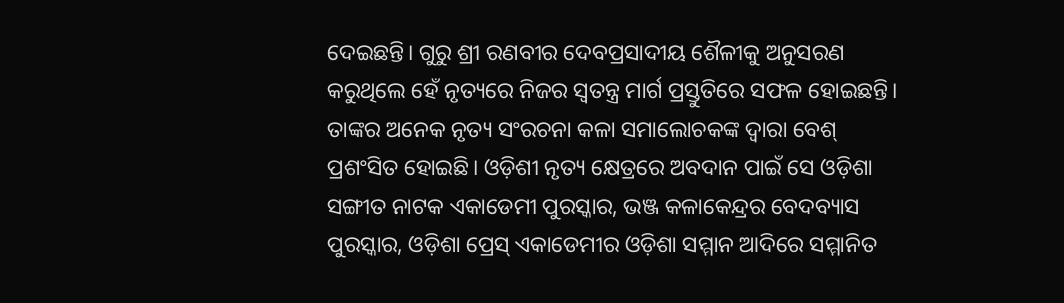ଦେଇଛନ୍ତି। ଗୁରୁ ଶ୍ରୀ ରଣବୀର ଦେବପ୍ରସାଦୀୟ ଶୈଳୀକୁ ଅନୁସରଣ କରୁଥିଲେ ହେଁ ନୃତ୍ୟରେ ନିଜର ସ୍ବତନ୍ତ୍ର ମାର୍ଗ ପ୍ରସ୍ତୁତିରେ ସଫଳ ହୋଇଛନ୍ତି। ତାଙ୍କର ଅନେକ ନୃତ୍ୟ ସଂରଚନା କଳା ସମାଲୋଚକଙ୍କ ଦ୍ବାରା ବେଶ୍‌ ପ୍ରଶଂସିତ ହୋଇଛି। ଓଡ଼ିଶୀ ନୃତ୍ୟ କ୍ଷେତ୍ରରେ ଅବଦାନ ପାଇଁ ସେ ଓଡ଼ିଶା ସଙ୍ଗୀତ ନାଟକ ଏକାଡେମୀ ପୁରସ୍କାର, ଭଞ୍ଜ କଳାକେନ୍ଦ୍ରର ବେଦବ୍ୟାସ ପୁରସ୍କାର, ଓଡ଼ିଶା ପ୍ରେସ୍ ଏକାଡେମୀର ଓଡ଼ିଶା ସମ୍ମାନ ଆଦିରେ ସମ୍ମାନିତ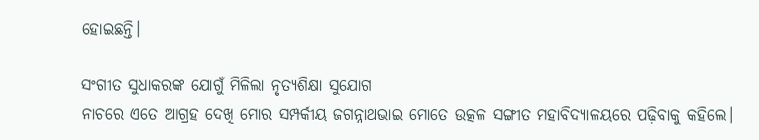ହୋଇଛନ୍ତି।

ସଂଗୀତ ସୁଧାକରଙ୍କ ଯୋଗୁଁ ମିଳିଲା ନୃତ୍ୟଶିକ୍ଷା ସୁଯୋଗ
ନାଚରେ ଏତେ ଆଗ୍ରହ ଦେଖି ମୋର ସମ୍ପର୍କୀୟ ଜଗନ୍ନାଥଭାଇ ମୋତେ ଉତ୍କଳ ସଙ୍ଗୀତ ମହାବିଦ୍ୟାଳୟରେ ପଢ଼ିବାକୁ କହିଲେ।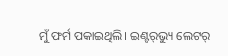ମୁଁ ଫର୍ମ ପକାଇଥିଲି। ଇଣ୍ଟର୍‌ଭ୍ୟୁ ଲେଟର୍‌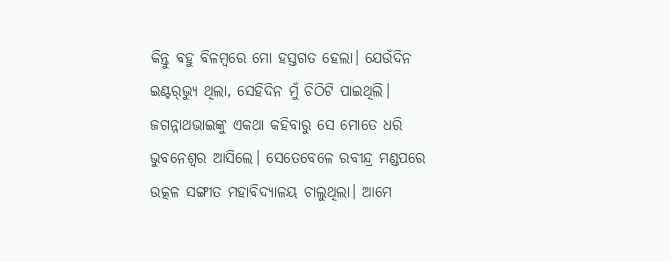କିନ୍ତୁ ବହୁ ବିଳମ୍ବରେ ମୋ ହସ୍ତଗତ ହେଲା। ଯେଉଁଦିନ ଇଣ୍ଟର୍‌ଭ୍ୟୁ ଥିଲା, ସେହିଦିନ ମୁଁ ‌ଚିଠିଟି ପାଇଥିଲି। ଜଗନ୍ନାଥଭାଇଙ୍କୁ ଏକଥା କହିବାରୁ ସେ ମୋତେ ଧରି ଭୁବନେଶ୍ବର ଆସିଲେ। ସେତେବେଳେ ରବୀନ୍ଦ୍ର ମଣ୍ଡପରେ ଉତ୍କଳ ସଙ୍ଗୀତ ମହାବିଦ୍ୟାଳୟ ଚାଲୁଥିଲା। ଆମେ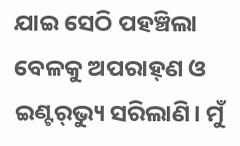ଯାଇ ସେଠି ପହଞ୍ଚିଲା ବେଳକୁ ଅପରାହ୍‌ଣ ଓ ଇଣ୍ଟର୍‌ଭ୍ୟୁ ସରିଲାଣି। ମୁଁ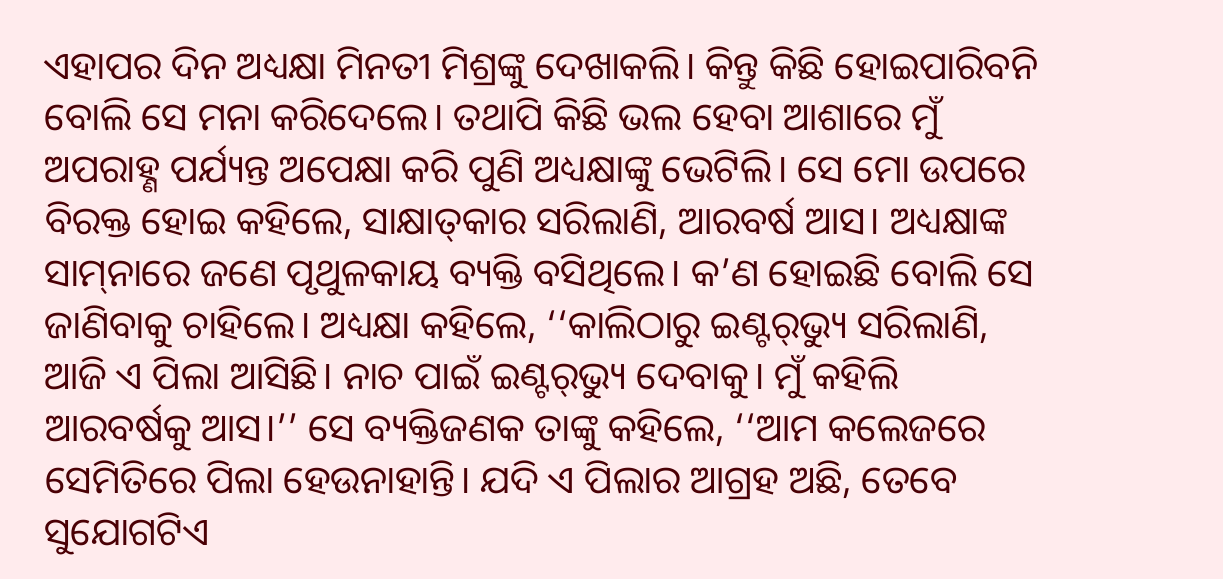ଏହାପର ଦିନ ଅଧ୍ୟକ୍ଷା ମିନତୀ ମିଶ୍ରଙ୍କୁ ଦେଖାକଲି। କିନ୍ତୁ କିଛି ହୋଇପାରିବନି ବୋଲି ସେ ମନା କରିଦେଲେ। ତଥାପି କିଛି ଭଲ ହେବା ଆଶାରେ ମୁଁ ଅପରାହ୍ଣ ପର୍ଯ୍ୟନ୍ତ ଅପେକ୍ଷା କରି ପୁଣି ଅଧ୍ୟକ୍ଷାଙ୍କୁ ଭେଟିଲି। ସେ ମୋ ଉପରେ ବିରକ୍ତ ହୋଇ କହିଲେ, ସାକ୍ଷାତ୍‌କାର ସରିଲାଣି, ଆରବର୍ଷ ଆସ। ଅଧ୍ୟକ୍ଷାଙ୍କ ସାମ୍‌ନାରେ ଜଣେ ପୃଥୁଳକାୟ ବ୍ୟକ୍ତି ବସିଥିଲେ। କ’ଣ ହୋଇଛି ବୋଲି ସେ ଜାଣିବାକୁ ଚାହିଲେ। ଅଧ୍ୟକ୍ଷା କହିଲେ, ‘‘କାଲିଠାରୁ ଇଣ୍ଟର୍‌ଭ୍ୟୁ ସରିଲାଣି, ଆଜି ଏ ପିଲା ଆସିଛି। ନାଚ ପାଇଁ ଇଣ୍ଟର୍‌ଭ୍ୟୁ ଦେବାକୁ। ମୁଁ କହିଲି ଆରବର୍ଷକୁ ଆସ।’’ ସେ ବ୍ୟକ୍ତିଜଣକ ତାଙ୍କୁ କହିଲେ, ‘‘ଆମ କଲେଜରେ ସେମିତିରେ ପିଲା ହେଉନାହାନ୍ତି। ଯଦି ଏ ପିଲାର ଆଗ୍ରହ ଅଛି, ତେବେ ସୁଯୋଗଟିଏ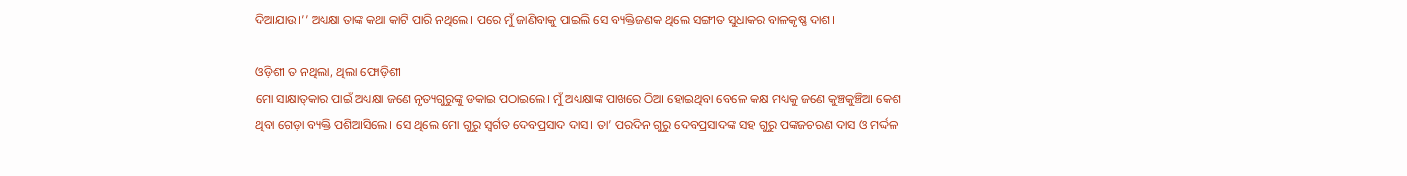ଦିଆଯାଉ।’’ ଅଧ୍ୟକ୍ଷା ତାଙ୍କ କଥା କାଟି ପାରି ନଥିଲେ। ପରେ ମୁଁ ଜାଣିବାକୁ ପାଇଲି ସେ ବ୍ୟକ୍ତିଜଣକ ଥିଲେ ସଙ୍ଗୀତ ସୁଧାକର ବାଳକୃଷ୍ଣ ଦାଶ।

ଓଡ଼ିଶୀ ତ ନଥିଲା, ଥିଲା ଫୋଡ଼ିଶୀ
ମୋ ସାକ୍ଷାତ୍‌କାର ପାଇଁ ଅଧ୍ୟକ୍ଷା ଜଣେ ନୃତ୍ୟଗୁରୁଙ୍କୁ ଡକାଇ ପଠାଇଲେ। ମୁଁ ଅଧ୍ୟକ୍ଷାଙ୍କ ପାଖରେ ଠିଆ ହୋଇଥିବା ବେଳେ କକ୍ଷ ମଧ୍ୟକୁ ଜଣେ କୁଞ୍ଚକୁଞ୍ଚିଆ କେଶ ଥିବା ଗେଡ଼ା ବ୍ୟକ୍ତି ପଶିଆସିଲେ। ସେ ଥିଲେ ମୋ ଗୁରୁ ସ୍ବର୍ଗତ ଦେବପ୍ରସାଦ ଦାସ। ତା’ ପରଦିନ ଗୁରୁ ଦେବପ୍ରସାଦଙ୍କ ସହ ଗୁରୁ ପଙ୍କଜଚରଣ ଦାସ ଓ ମର୍ଦ୍ଦଳ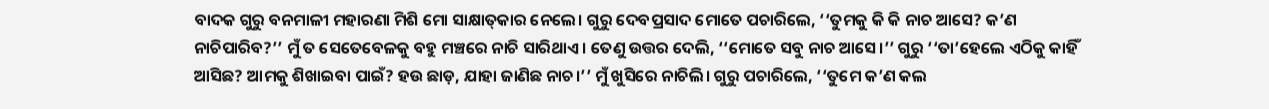ବାଦକ ଗୁରୁ ବନମାଳୀ ମହାରଣା ମିଶି ମୋ ସାକ୍ଷାତ୍‌କାର ନେଲେ। ଗୁରୁ ଦେବପ୍ରସାଦ ମୋତେ ପଚାରିଲେ, ‘‘ତୁମକୁ କି କି ନାଚ ଆସେ? କ’ଣ ନାଚିପାରିବ?’’ ମୁଁ ତ ସେତେବେଳକୁ ବହୁ ମଞ୍ଚରେ ନାଚି ସାରିଥାଏ। ତେଣୁ ଉତ୍ତର ଦେଲି, ‘‘ମୋତେ ସବୁ ନାଚ ଆସେ।’’ ଗୁରୁ ‘‘ତା’ହେଲେ ଏଠିକୁ କାହିଁ ଆସିଛ? ଆମକୁ ଶିଖାଇବା ପାଇଁ? ହଉ ଛାଡ଼, ଯାହା ଜାଣିଛ ନାଚ।’’ ମୁଁ ଖୁସିରେ ନାଚିଲି। ଗୁରୁ ପଚାରିଲେ, ‘‘ତୁମେ କ’ଣ କଲ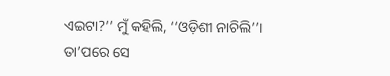ଏଇଟା?’’ ମୁଁ କହିଲି, ‘‘ଓଡ଼ିଶୀ ନାଚିଲି’’। ତା’ପ‌ରେ ସେ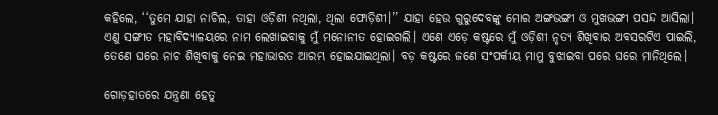କହିଲେ, ‘‘ତୁମେ ଯାହା ନାଚିଲ, ତାହା ଓଡ଼ିଶୀ ନଥିଲା, ଥିଲା ଫୋଡ଼ିଶୀ।’’ ଯାହା ହେଉ ଗୁରୁଦେବଙ୍କୁ ମୋର ଅଙ୍ଗଭଙ୍ଗୀ ଓ ମୁଖଭଙ୍ଗୀ ପସନ୍ଦ ଆସିଲା। ଏଣୁ ସଙ୍ଗୀତ ମହାବିଦ୍ୟାଳୟରେ ନାମ ଲେଖାଇବାକୁ ମୁଁ ମନୋନୀତ ହୋଇଗଲି। ଏଣେ ଏଡ଼େ କଷ୍ଟରେ ମୁଁ ଓଡ଼ିଶୀ ନୃତ୍ୟ ଶିଖିବାର ଅବସରଟିଏ ପାଇଲି, ତେଣେ ଘରେ ନାଚ ଶିଖିବାକୁ ନେଇ ମହାଭାରତ ଆରମ୍ଭ ହୋଇଯାଇଥିଲା। ବଡ଼ କଷ୍ଟରେ ଜଣେ ସଂପର୍କୀୟ ମାମୁ ବୁଝାଇବା ପରେ ଘରେ ମାନିଥିଲେ।

ଗୋଡ଼ହାତରେ ଯନ୍ତ୍ରଣା ହେତୁ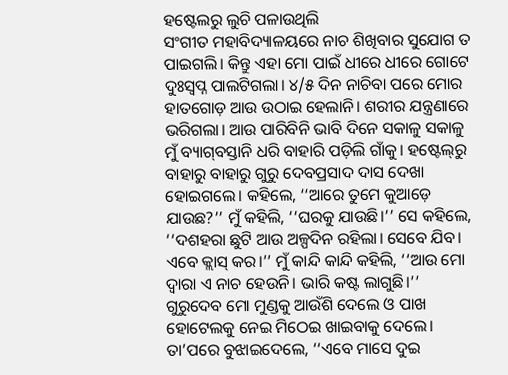ହଷ୍ଟେଲରୁ ଲୁଚି ପଳାଉଥିଲି
ସଂଗୀତ ମହାବିଦ୍ୟାଳୟରେ ନାଚ ଶିଖିବାର ସୁଯୋଗ ତ ପାଇଗଲି। କିନ୍ତୁ ଏହା ମୋ ପାଇଁ ଧୀରେ ଧୀରେ ଗୋଟେ ଦୁଃସ୍ବପ୍ନ ପାଲଟିଗଲା। ୪/୫ ଦିନ ନାଚିବା ପରେ ମୋର ହାତଗୋଡ଼ ଆଉ ଉଠାଇ ହେଲାନି। ଶରୀର ଯନ୍ତ୍ରଣାରେ ଭରିଗଲା। ଆଉ ପାରିବିନି ଭାବି ଦିନେ ସକାଳୁ ସକାଳୁ ମୁଁ ବ୍ୟାଗ୍‌ବସ୍ତାନି ଧରି ବାହାରି ପଡ଼ିଲି ଗାଁକୁ। ହଷ୍ଟେଲ୍‌ରୁ ବାହାରୁ ବାହାରୁ ଗୁରୁ ଦେବପ୍ରସାଦ ଦାସ ଦେଖା ହୋଇଗଲେ। କହିଲେ, ‘‘ଆରେ ତୁମେ କୁଆଡ଼େ ଯାଉଛ?’’ ମୁଁ କହିଲି, ‘‘ଘରକୁ ଯାଉଛି।’’ ସେ କହିଲେ, ‘‘ଦଶହରା ଛୁଟି ଆଉ ଅଳ୍ପଦିନ ରହିଲା। ସେବେ ଯିବ। ଏବେ କ୍ଲାସ୍‌ କର।’’ ମୁଁ କାନ୍ଦି କାନ୍ଦି କହିଲି, ‘‘ଆଉ ମୋ ଦ୍ବାରା ଏ ନାଚ ହେଉନି। ଭାରି କଷ୍ଟ ଲାଗୁଛି।’’ ଗୁରୁଦେବ ମୋ ମୁଣ୍ଡକୁ ଆଉଁଶି ଦେଲେ ଓ ପାଖ ହୋଟେଲକୁ ନେଇ ମିଠେଇ ଖାଇବାକୁ ଦେଲେ। ତା’ପରେ ବୁଝାଇଦେଲେ, ‘‘ଏବେ ମାସେ ଦୁଇ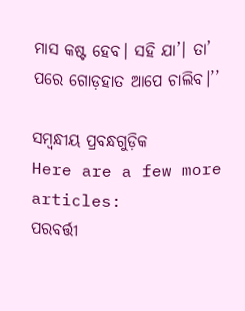ମାସ କଷ୍ଟ ହେବ। ସହି ଯା’। ତା’ ପରେ ଗୋଡ଼ହାତ ଆପେ ଚାଲିବ।’’

ସମ୍ବନ୍ଧୀୟ ପ୍ରବନ୍ଧଗୁଡ଼ିକ
Here are a few more articles:
ପରବର୍ତ୍ତୀ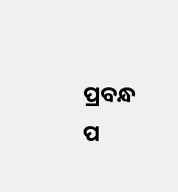ପ୍ରବନ୍ଧ ପ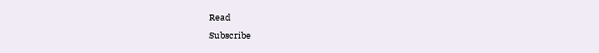Read
Subscribe